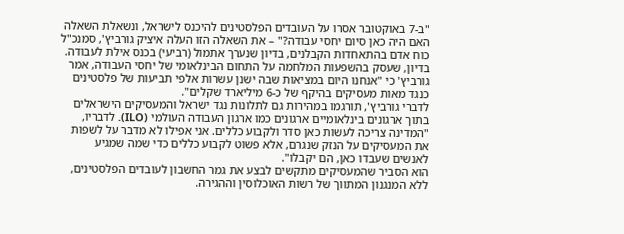"ב-7 באוקטובר אסרו על העובדים הפלסטינים להיכנס לישראל, ונשאלת השאלה האם היה כאן סיום יחסי עבודה?" – את השאלה הזו העלה איציק גורביץ', סמנכ"ל כוח אדם בהתאחדות הקבלנים, בדיון שנערך אתמול (רביעי) בכנס אילת לעבודה. בדיון, שעסק בהשפעות המלחמה על התחום הבינלאומי של יחסי העבודה, אמר גורביץ' כי "אנחנו היום במציאות שבה ישנן עשרות אלפי תביעות של פלסטינים כנגד מאות מעסיקים בהיקף של כ-6 מיליארד שקלים".
לדברי גורביץ', תורגמו במהירות גם לתלונות נגד ישראל והמעסיקים הישראלים בתוך ארגונים בינלאומיים ארגונים כמו ארגון העבודה העולמי (ILO). לדבריו, "המדינה צריכה לעשות כאן סדר ולקבוע כללים. אני אפילו לא מדבר על לשפות את המעסיקים על הנזק שנגרם, אלא פשוט לקבוע כללים כדי שמה שמגיע לאנשים שעבדו כאן, הם יקבלו".
הוא הסביר שהמעסיקים מתקשים לבצע את גמר החשבון לעובדים הפלסטינים, ללא המנגנון המתווך של רשות האוכלוסין וההגירה.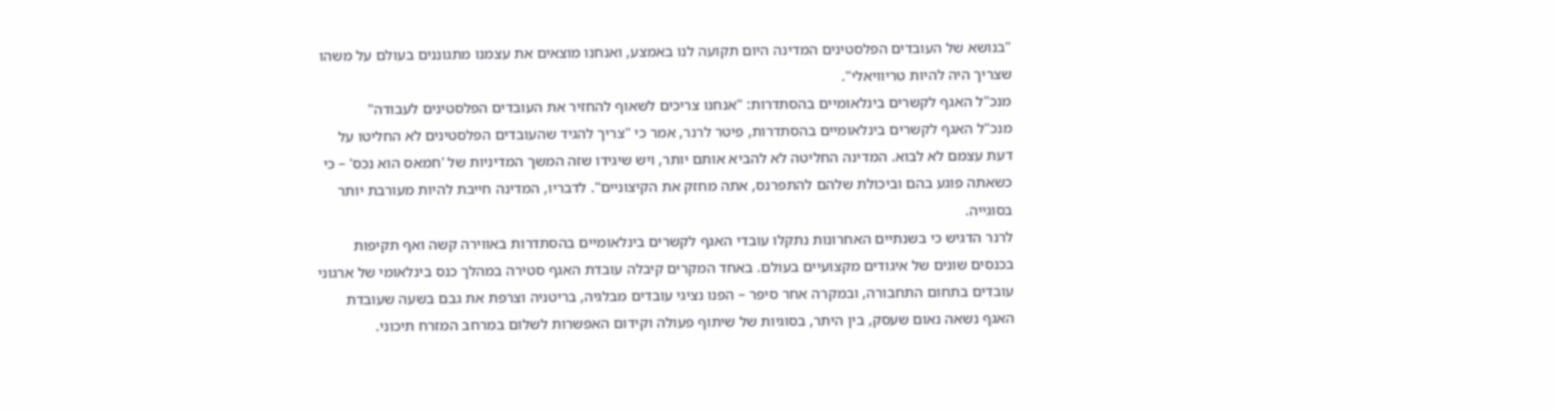"בנושא של העובדים הפלסטינים המדינה היום תקועה לנו באמצע, ואנחנו מוצאים את עצמנו מתגוננים בעולם על משהו שצריך היה להיות טריוויאלי".
מנכ"ל האגף לקשרים בינלאומיים בהסתדרות: "אנחנו צריכים לשאוף להחזיר את העובדים הפלסטינים לעבודה"
מנכ"ל האגף לקשרים בינלאומיים בהסתדרות, פיטר לרנר, אמר כי "צריך להגיד שהעובדים הפלסטינים לא החליטו על דעת עצמם לא לבוא. המדינה החליטה לא להביא אותם יותר, ויש שיגידו שזה המשך המדיניות של 'חמאס הוא נכס' – כי כשאתה פוגע בהם וביכולת שלהם להתפרנס, אתה מחזק את הקיצוניים". לדבריו, המדינה חייבת להיות מעורבת יותר בסוגייה.
לרנר הדגיש כי בשנתיים האחרונות נתקלו עובדי האגף לקשרים בינלאומיים בהסתדרות באווירה קשה ואף תקיפות בכנסים שונים של איגודים מקצועיים בעולם. באחד המקרים קיבלה עובדת האגף סטירה במהלך כנס בינלאומי של ארגוני עובדים בתחום התחבורה, ובמקרה אחר סיפר – הפנו נציגי עובדים מבלגיה, בריטניה וצרפת את גבם בשעה שעובדת האגף נשאה נאום שעסק, בין היתר, בסוגיות של שיתוף פעולה וקידום האפשרות לשלום במרחב המזרח תיכוני.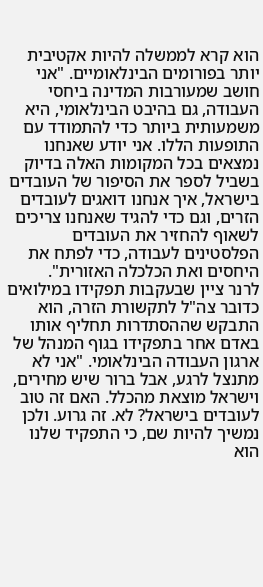הוא קרא לממשלה להיות אקטיבית יותר בפורומים הבינלאומיים. "אני חושב שמעורבות המדינה ביחסי העבודה, גם בהיבט הבינלאומי, היא משמעותית ביותר כדי להתמודד עם התופעות הללו. אני יודע שאנחנו נמצאים בכל המקומות האלה בדיוק בשביל לספר את הסיפור של העובדים בישראל, איך אנחנו דואגים לעובדים הזרים, וגם כדי להגיד שאנחנו צריכים לשאוף להחזיר את העובדים הפלסטינים לעבודה, כדי לפתח את היחסים ואת הכלכלה האזורית".
לרנר ציין שבעקבות תפקידו במילואים כדובר צה"ל לתקשורת הזרה, הוא התבקש שההסתדרות תחליף אותו באדם אחר בתפקידו בגוף המנהל של ארגון העבודה הבינלאומי. "אני לא מתנצל לרגע, אבל ברור שיש מחירים, וישראל מוצאת מהכלל. האם זה טוב לעובדים בישראל? לא. זה גרוע. ולכן נמשיך להיות שם, כי התפקיד שלנו הוא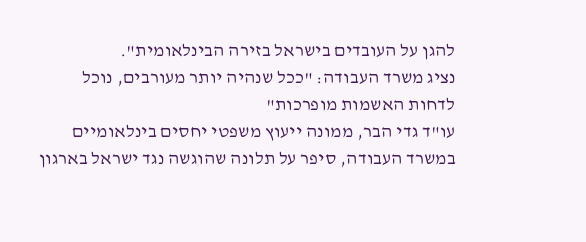להגן על העובדים בישראל בזירה הבינלאומית".
נציג משרד העבודה: "ככל שנהיה יותר מעורבים, נוכל לדחות האשמות מופרכות"
עו"ד גדי הבר, ממונה ייעוץ משפטי יחסים בינלאומיים במשרד העבודה, סיפר על תלונה שהוגשה נגד ישראל בארגון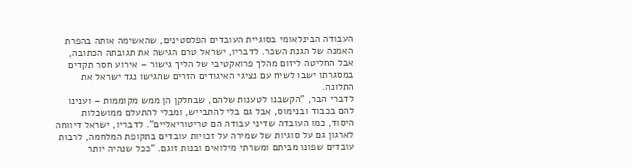העבודה הבינלאומי בסוגיית העובדים הפלסטינים, שהאשימה אותה בהפרת האמנה של הגנת השכר. לדבריו, ישראל טרם הגישה את תגובתה הכתובה, אבל החליטה ליזום מהלך פרואקטיבי של הליך גישור – אירוע חסר תקדים במסגרתו ישבו לשיח עם נציגי האיגודים הזרים שהגישו נגד ישראל את התלונה.
לדברי הבר, "הקשבנו לטענות שלהם, שבחלקן הן ממש מקוממות – וענינו להם בכבוד ובנימוס, אבל גם בלי להתבייש, ומבלי להתעלם ממושכלות היסוד, כמו העובדה שדיני עבודה הם טריטוריאליים". לדבריו, ישראל דיווחה לארגון גם על סוגיות של שמירה על זכויות עובדים בתקופת המלחמה, לרבות עובדים שפונו מביתם ומשרתי מילואים ובנות זוגם. "ככל שנהיה יותר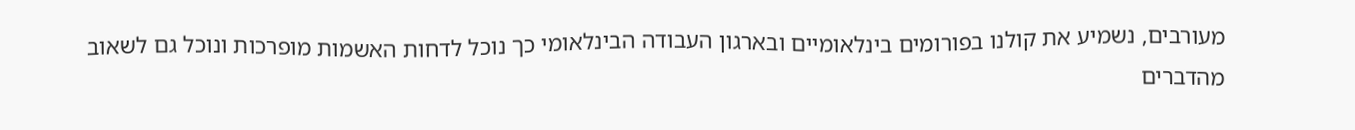מעורבים, נשמיע את קולנו בפורומים בינלאומיים ובארגון העבודה הבינלאומי כך נוכל לדחות האשמות מופרכות ונוכל גם לשאוב מהדברים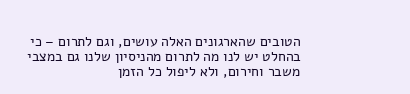הטובים שהארגונים האלה עושים, וגם לתרום – כי בהחלט יש לנו מה לתרום מהניסיון שלנו גם במצבי משבר וחירום, ולא ליפול כל הזמן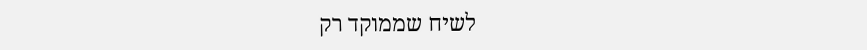לשיח שממוקד רק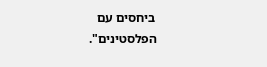ביחסים עם הפלסטינים".